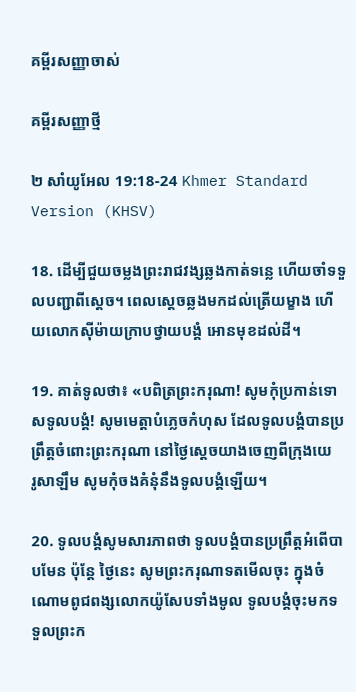គម្ពីរសញ្ញាចាស់

គម្ពីរសញ្ញាថ្មី

២ សាំយូ‌អែល 19:18-24 Khmer Standard Version (KHSV)

18. ដើម្បីជួយចម្លងព្រះ‌រាជ‌វង្សឆ្លងកាត់ទន្លេ ហើយចាំទទួលបញ្ជាពីស្ដេច។ ពេលស្ដេចឆ្លងមកដល់ត្រើយម្ខាង ហើយលោកស៊ីម៉ាយក្រាបថ្វាយ‌បង្គំ អោនមុខដល់ដី។

19. គាត់ទូលថា៖ «បពិត្រព្រះ‌ករុណា! សូមកុំប្រកាន់ទោសទូលបង្គំ! សូមមេត្តាបំភ្លេចកំហុស ដែលទូលបង្គំបានប្រព្រឹត្តចំពោះព្រះ‌ករុណា នៅថ្ងៃស្ដេចយាងចេញពីក្រុងយេរូ‌សាឡឹម សូមកុំចងគំនុំនឹងទូលបង្គំឡើយ។

20. ទូលបង្គំសូមសារ‌ភាពថា ទូលបង្គំបានប្រព្រឹត្តអំពើបាបមែន ប៉ុន្តែ ថ្ងៃនេះ សូមព្រះ‌ករុណាទតមើលចុះ ក្នុងចំណោមពូជ‌ពង្សលោកយ៉ូសែបទាំងមូល ទូលបង្គំចុះមកទទួលព្រះ‌ក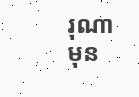រុណាមុន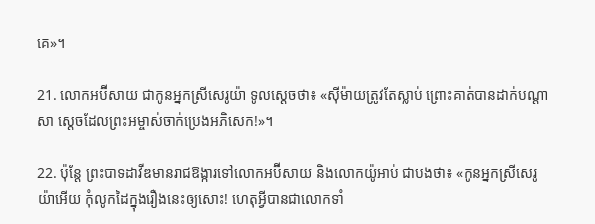គេ»។

21. លោកអប៊ី‌សាយ ជាកូនអ្នកស្រីសេរូយ៉ា ទូលស្ដេចថា៖ «ស៊ីម៉ាយត្រូវតែស្លាប់ ព្រោះគាត់បានដាក់បណ្ដាសា ស្ដេចដែលព្រះ‌អម្ចាស់ចាក់ប្រេងអភិ‌សេក!»។

22. ប៉ុន្តែ ព្រះ‌បាទដាវីឌមានរាជ‌ឱង្ការទៅលោកអប៊ី‌សាយ និងលោកយ៉ូអាប់ ជាបងថា៖ «កូនអ្នកស្រីសេរូយ៉ាអើយ កុំលូកដៃក្នុងរឿងនេះឲ្យសោះ! ហេតុអ្វីបានជាលោកទាំ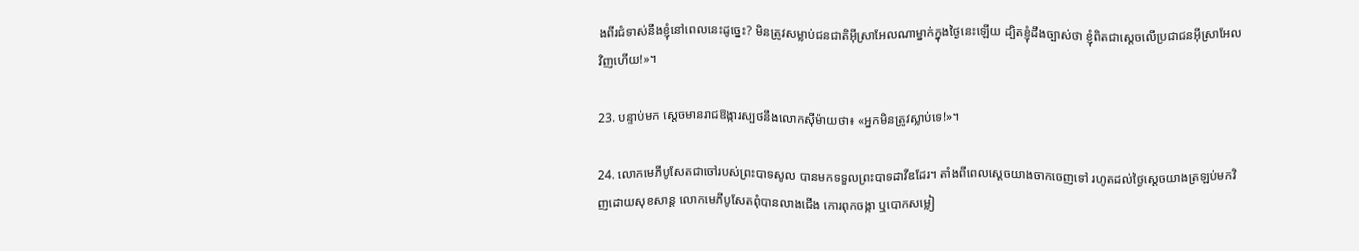ងពីរជំទាស់នឹងខ្ញុំនៅពេលនេះដូច្នេះ? មិនត្រូវសម្លាប់ជន‌ជាតិអ៊ីស្រា‌អែលណាម្នាក់ក្នុងថ្ងៃនេះឡើយ ដ្បិតខ្ញុំដឹងច្បាស់ថា ខ្ញុំពិតជាស្ដេចលើប្រជា‌ជនអ៊ីស្រា‌អែលវិញហើយ!»។

23. បន្ទាប់មក ស្ដេចមានរាជ‌ឱង្ការស្បថនឹងលោកស៊ីម៉ាយថា៖ «អ្នកមិនត្រូវស្លាប់ទេ!»។

24. លោកមេភី‌បូសែតជាចៅរបស់ព្រះ‌បាទសូល បានមកទទួលព្រះ‌បាទដាវីឌដែរ។ តាំងពីពេលស្ដេចយាងចាកចេញទៅ រហូតដល់ថ្ងៃស្ដេចយាងត្រឡប់មកវិញដោយសុខ‌សាន្ត លោកមេភី‌បូសែតពុំបានលាងជើង កោរពុកចង្កា ឬបោកសម្លៀ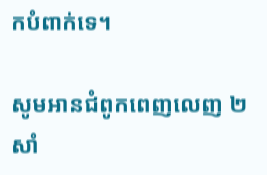ក‌បំពាក់ទេ។

សូមអានជំពូកពេញលេញ ២ សាំ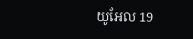យូ‌អែល 19